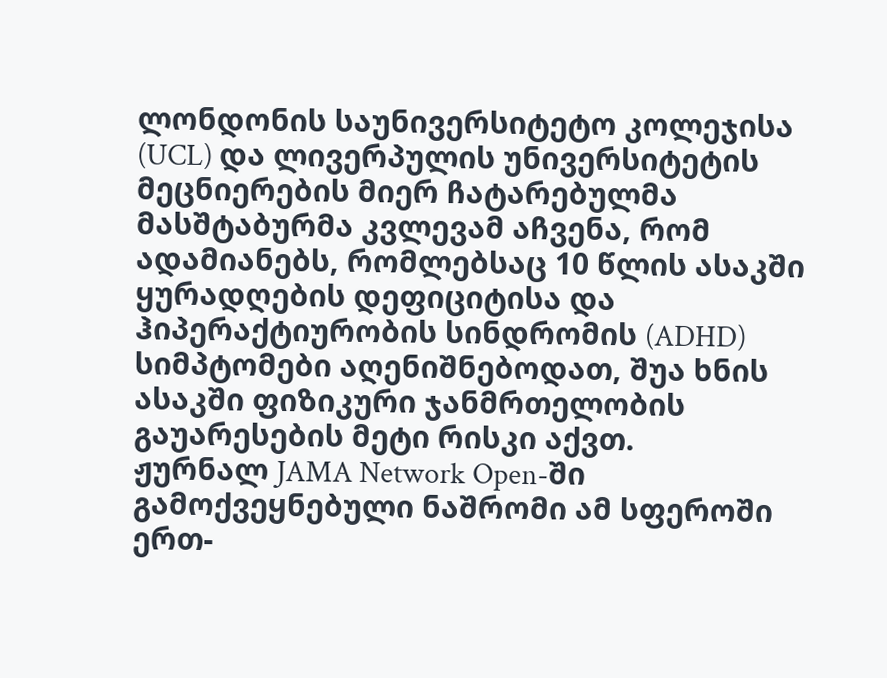ლონდონის საუნივერსიტეტო კოლეჯისა (UCL) და ლივერპულის უნივერსიტეტის მეცნიერების მიერ ჩატარებულმა მასშტაბურმა კვლევამ აჩვენა, რომ ადამიანებს, რომლებსაც 10 წლის ასაკში ყურადღების დეფიციტისა და ჰიპერაქტიურობის სინდრომის (ADHD) სიმპტომები აღენიშნებოდათ, შუა ხნის ასაკში ფიზიკური ჯანმრთელობის გაუარესების მეტი რისკი აქვთ.
ჟურნალ JAMA Network Open-ში გამოქვეყნებული ნაშრომი ამ სფეროში ერთ-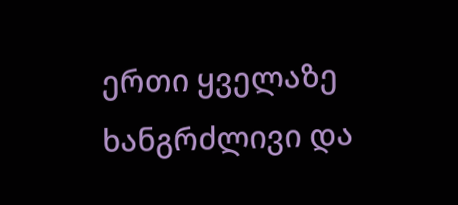ერთი ყველაზე ხანგრძლივი და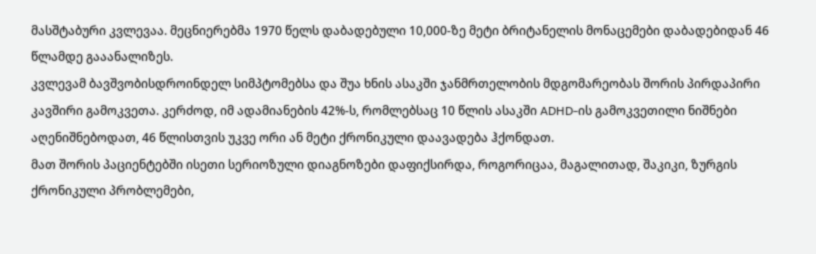მასშტაბური კვლევაა. მეცნიერებმა 1970 წელს დაბადებული 10,000-ზე მეტი ბრიტანელის მონაცემები დაბადებიდან 46 წლამდე გააანალიზეს.
კვლევამ ბავშვობისდროინდელ სიმპტომებსა და შუა ხნის ასაკში ჯანმრთელობის მდგომარეობას შორის პირდაპირი კავშირი გამოკვეთა. კერძოდ, იმ ადამიანების 42%-ს, რომლებსაც 10 წლის ასაკში ADHD-ის გამოკვეთილი ნიშნები აღენიშნებოდათ, 46 წლისთვის უკვე ორი ან მეტი ქრონიკული დაავადება ჰქონდათ.
მათ შორის პაციენტებში ისეთი სერიოზული დიაგნოზები დაფიქსირდა, როგორიცაა, მაგალითად, შაკიკი, ზურგის ქრონიკული პრობლემები,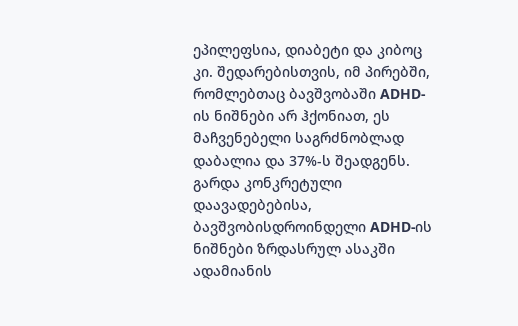ეპილეფსია, დიაბეტი და კიბოც კი. შედარებისთვის, იმ პირებში, რომლებთაც ბავშვობაში ADHD-ის ნიშნები არ ჰქონიათ, ეს მაჩვენებელი საგრძნობლად დაბალია და 37%-ს შეადგენს.
გარდა კონკრეტული დაავადებებისა, ბავშვობისდროინდელი ADHD-ის ნიშნები ზრდასრულ ასაკში ადამიანის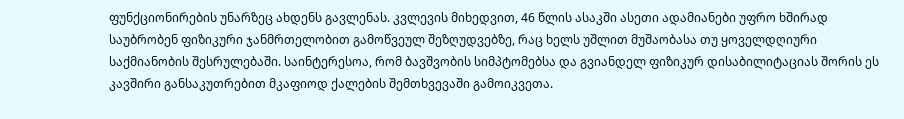ფუნქციონირების უნარზეც ახდენს გავლენას. კვლევის მიხედვით, 46 წლის ასაკში ასეთი ადამიანები უფრო ხშირად საუბრობენ ფიზიკური ჯანმრთელობით გამოწვეულ შეზღუდვებზე, რაც ხელს უშლით მუშაობასა თუ ყოველდღიური საქმიანობის შესრულებაში. საინტერესოა, რომ ბავშვობის სიმპტომებსა და გვიანდელ ფიზიკურ დისაბილიტაციას შორის ეს კავშირი განსაკუთრებით მკაფიოდ ქალების შემთხვევაში გამოიკვეთა.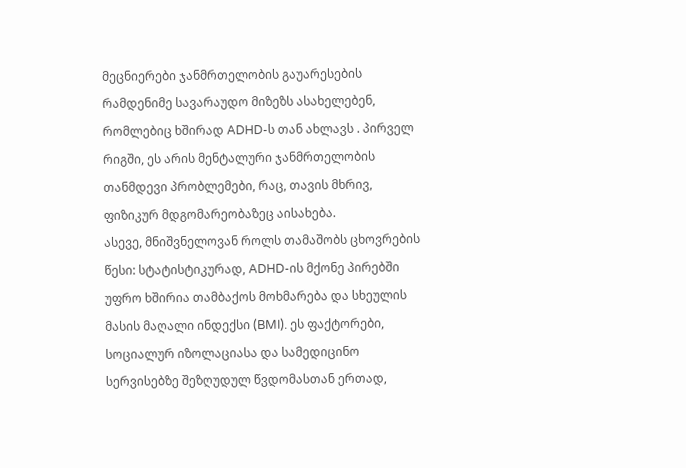მეცნიერები ჯანმრთელობის გაუარესების რამდენიმე სავარაუდო მიზეზს ასახელებენ, რომლებიც ხშირად ADHD-ს თან ახლავს . პირველ რიგში, ეს არის მენტალური ჯანმრთელობის თანმდევი პრობლემები, რაც, თავის მხრივ, ფიზიკურ მდგომარეობაზეც აისახება.
ასევე, მნიშვნელოვან როლს თამაშობს ცხოვრების წესი: სტატისტიკურად, ADHD-ის მქონე პირებში უფრო ხშირია თამბაქოს მოხმარება და სხეულის მასის მაღალი ინდექსი (BMI). ეს ფაქტორები, სოციალურ იზოლაციასა და სამედიცინო სერვისებზე შეზღუდულ წვდომასთან ერთად,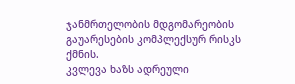ჯანმრთელობის მდგომარეობის გაუარესების კომპლექსურ რისკს ქმნის.
კვლევა ხაზს ადრეული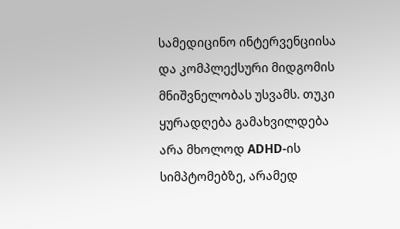სამედიცინო ინტერვენციისა და კომპლექსური მიდგომის მნიშვნელობას უსვამს. თუკი ყურადღება გამახვილდება არა მხოლოდ ADHD-ის სიმპტომებზე, არამედ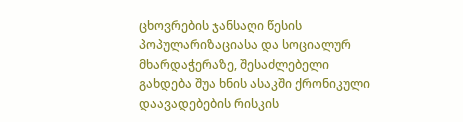ცხოვრების ჯანსაღი წესის პოპულარიზაციასა და სოციალურ მხარდაჭერაზე, შესაძლებელი გახდება შუა ხნის ასაკში ქრონიკული დაავადებების რისკის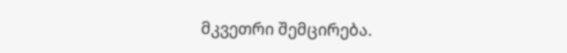მკვეთრი შემცირება.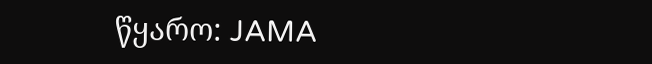წყარო: JAMA